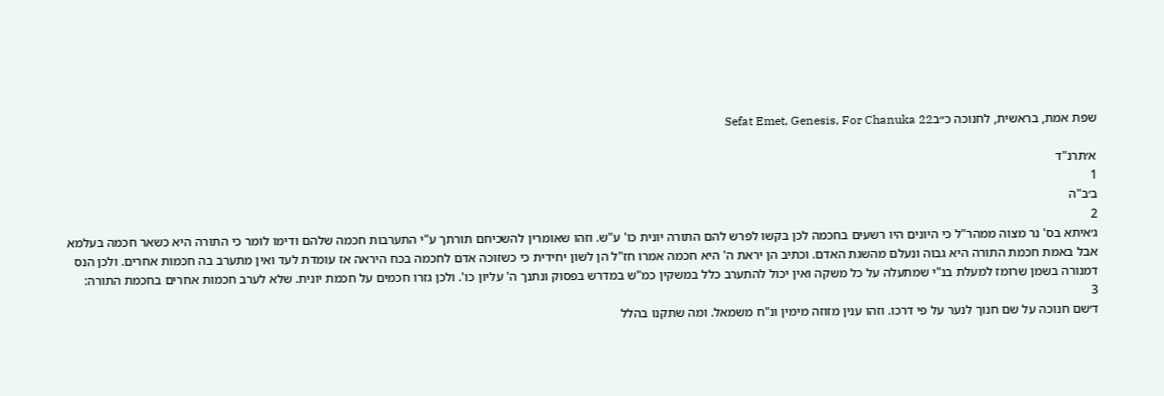שפת אמת, בראשית, לחנוכה כ״בSefat Emet, Genesis, For Chanuka 22

א׳תרנ"ד
1
ב׳ב"ה
2
ג׳איתא בס' נר מצוה ממהר"ל כי היונים היו רשעים בחכמה לכן בקשו לפרש להם התורה יונית כו' ע"ש. וזהו שאומרין להשכיחם תורתך ע"י התערבות חכמה שלהם ודימו לומר כי התורה היא כשאר חכמה בעלמא אבל באמת חכמת התורה היא גבוה ונעלם מהשגת האדם. וכתיב הן יראת ה' היא חכמה אמרו חז"ל הן לשון יחידית כי כשזוכה אדם לחכמה בכח היראה אז עומדת לעד ואין מתערב בה חכמות אחרים. ולכן הנס דמנורה בשמן שרומז למעלת בנ"י שמתעלה על כל משקה ואין יכול להתערב כלל במשקין כמ"ש במדרש בפסוק ונתנך ה' עליון כו'. ולכן גזרו חכמים על חכמת יונית. שלא לערב חכמות אחרים בחכמת התורה:
3
ד׳שם חנוכה על שם חנוך לנער על פי דרכו. וזהו ענין מזוזה מימין ונ"ח משמאל. ומה שתקנו בהלל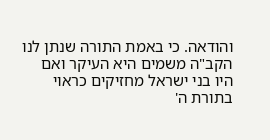והודאה. כי באמת התורה שנתן לנו הקב"ה משמים היא העיקר ואם היו בני ישראל מחזיקים כראוי בתורת ה'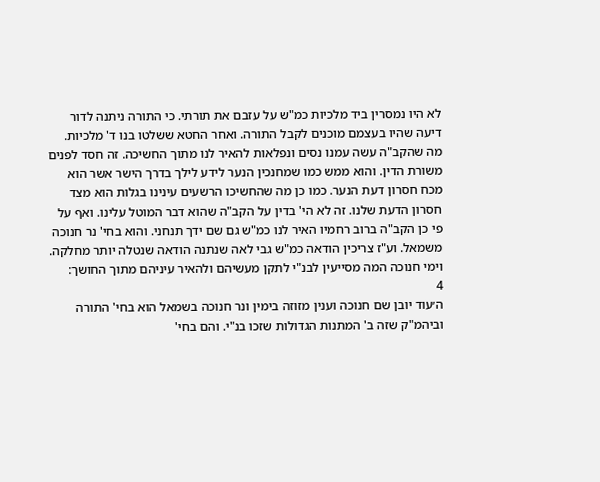לא היו נמסרין ביד מלכיות כמ"ש על עזבם את תורתי. כי התורה ניתנה לדור דיעה שהיו בעצמם מוכנים לקבל התורה. ואחר החטא ששלטו בנו ד' מלכיות. מה שהקב"ה עשה עמנו נסים ונפלאות להאיר לנו מתוך החשיכה. זה חסד לפנים משורת הדין. והוא ממש כמו שמחנכין הנער לידע לילך בדרך הישר אשר הוא מכח חסרון דעת הנער. כמו כן מה שהחשיכו הרשעים עינינו בגלות הוא מצד חסרון הדעת שלנו. זה לא הי' בדין על הקב"ה שהוא דבר המוטל עלינו. ואף על פי כן הקב"ה ברוב רחמיו האיר לנו כמ"ש גם שם ידך תנחני. והוא בחי' נר חנוכה משמאל. וע"ז צריכין הודאה כמ"ש גבי לאה שנתנה הודאה שנטלה יותר מחלקה. וימי חנוכה המה מסייעין לבנ"י לתקן מעשיהם ולהאיר עיניהם מתוך החושך:
4
ה׳עוד יובן שם חנוכה וענין מזוזה בימין ונר חנוכה בשמאל הוא בחי' התורה וביהמ"ק שזה ב' המתנות הגדולות שזכו בנ"י. והם בחי'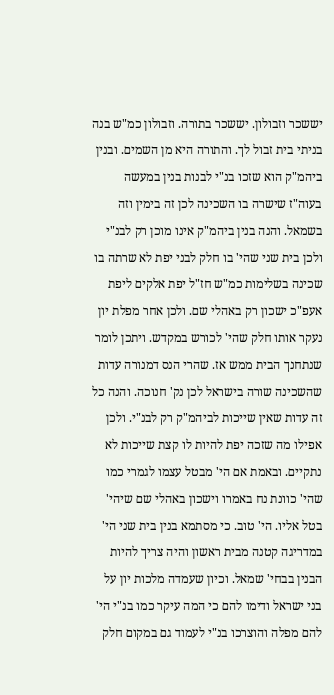יששכר וזבולון. יששכר בתורה. וזבולון כמ"ש בנה בניתי בית זבול לך. והתורה היא מן השמים. ובנין ביהמ"ק הוא שזכו בנ"י לבנות בנין במעשה בעוה"ז שישרה בו השכינה לכן זה בימין וזה בשמאל. והנה בנין ביהמ"ק אינו מוכן רק לבנ"י ולכן בית שני שהי' בו חלק לבני יפת לא שרתה בו שכינה בשלימות כמ"ש חז"ל יפת אלקים ליפת אעפ"כ ישכון רק באהלי שם. ולכן אחר מפלת יון נעקר אותו חלק שהי' לכורש במקדש. ויתכן לומר שנתחנך הבית ממש אז. שהרי הנס דמנורה עדות שהשכינה שורה בישראל לכן נק' חנוכה. והנה כל זה עדות שאין שייכות לביהמ"ק רק לבנ"י. ולכן אפילו מה שזכה יפת להיות לו קצת שייכות לא נתקיים. ובאמת אם הי' מבטל עצמו לגמרי כמו שהי' כוונת נח באמרו וישכון באהלי שם שיהי' בטל אליו. הי' טוב. כי מסתמא בנין בית שני הי' במדריגה קטנה מבית ראשון והיה צריך להיות הבנין בבחי' שמאל. וכיון שעמדה מלכות יון על בני ישראל ודימו להם כי המה עיקר כמו בנ"י הי' להם מפלה והוצרכו בנ"י לעמוד גם במקום חלק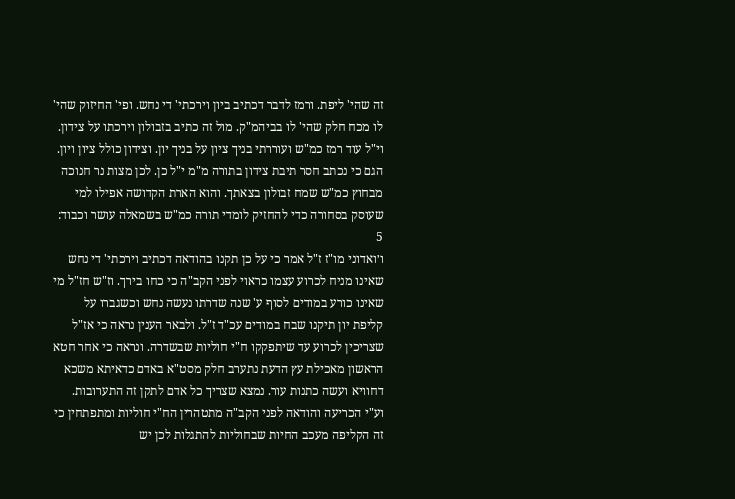זה שהי' ליפת. ורמז לדבר דכתיב ביון וירכתי' די נחש. ופי' החיזוק שהי' לו מכח חלק שהי' לו בביהמ"ק. מול זה כתיב בזבולון וירכתו על צידון. וי"ל עוד רמז כמ"ש ועוררתי בניך ציון על בניך יון. וצידון כולל ציון ויון. הגם כי נכתב חסר תיבת צידון בתורה מ"מ י"ל כן. לכן מצות נר חנוכה מבחוץ כמ"ש שמח זבולון בצאתך. והוא הארת הקדושה אפילו למי שעוסק בסחורה כדי להחזיק לומדי תורה כמ"ש בשמאלה עושר וכבוד:
5
ו׳ואדוני מו"ז ז"ל אמר כי על כן תקנו בהודאה דכתיב וירכתי' די נחש שאינו מניח לכרוע עצמו כראוי לפני הקב"ה כי כחו בירך. וז"ש חז"ל מי שאינו כורע במודים לסוף ע' שנה שדרתו נעשה נחש וכשגברו על קליפת יון תיקנו שבח במודים עכ"ד ז"ל. ולבאר הענין נראה כי אז"ל שצריכין לכרוע עד שיתפקקו ח"י חוליות שבשדרה. ונראה כי אחר חטא הראשון מאכילת עץ הדעת נתערב חלק מסט"א באדם כדאיתא משכא דחוויא ועשה כתנות עור. נמצא שצריך כל אדם לתקן זה התערובות. וע"י הכריעה והודאה לפני הקב"ה מתטהרין הח"י חוליות ומתפתחין כי זה הקליפה מעכב החיות שבחוליות להתגלות לכן יש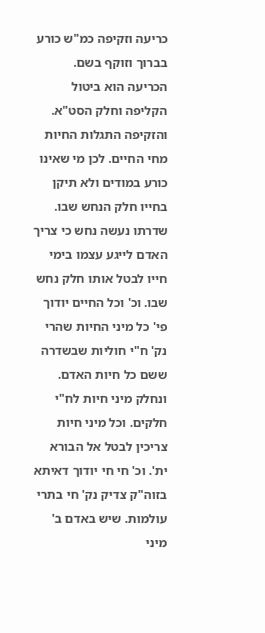כריעה וזקיפה כמ"ש כורע בברוך וזוקף בשם. הכריעה הוא ביטול הקליפה וחלק הסט"א. והזקיפה התגלות החיות מחי החיים. לכן מי שאינו כורע במודים ולא תיקן בחייו חלק הנחש שבו. שדרתו נעשה נחש כי צריך האדם לייגע עצמו בימי חייו לבטל אותו חלק נחש שבו. וכ' וכל החיים יודוך פי' כל מיני החיות שהרי נק' ח"י חוליות שבשדרה ששם כל חיות האדם. ונחלק מיני חיות לח"י חלקים. וכל מיני חיות צריכין לבטל אל הבורא ית'. וכ' חי חי יודוך דאיתא בזוה"ק צדיק נק' חי בתרי עולמות. שיש באדם ב' מיני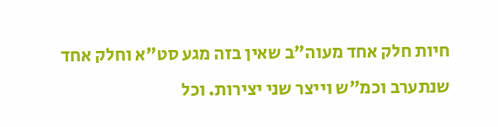חיות חלק אחד מעוה"ב שאין בזה מגע סט"א וחלק אחד שנתערב וכמ"ש וייצר שני יצירות. וכל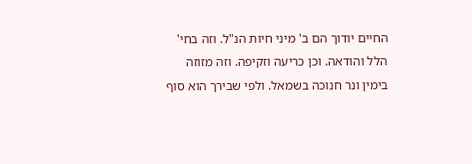החיים יודוך הם ב' מיני חיות הנ"ל. וזה בחי' הלל והודאה. וכן כריעה וזקיפה. וזה מזוזה בימין ונר חנוכה בשמאל. ולפי שבירך הוא סוף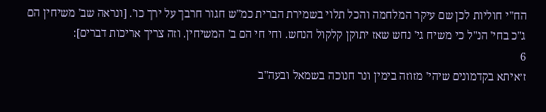הח"י חוליות לכן שם עיקר המלחמה והכל תלוי בשמירת הברית כמ"ש חגור חרבך על ירך כו'. [ונראה שב' משיחין הם ג"כ בחי' הנ"ל כי משיח גי' נחש שאז יתוקן קלקול הנחש. וחי חי הם ב' המשיחין. וזה צריך אריכות דברים]:
6
ז׳איתא בקדמונים שיהי' מזוזה בימין ונר חנוכה בשמאל ובעה"ב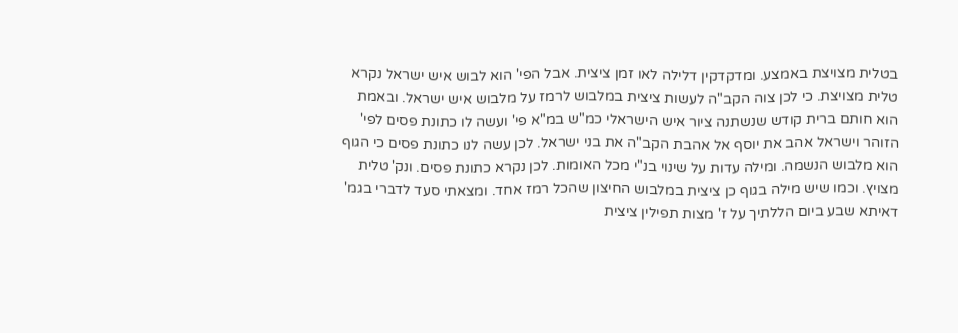בטלית מצויצת באמצע. ומדקדקין דלילה לאו זמן ציצית. אבל הפי' הוא לבוש איש ישראל נקרא טלית מצויצת. כי לכן צוה הקב"ה לעשות ציצית במלבוש לרמז על מלבוש איש ישראל. ובאמת הוא חותם ברית קודש שנשתנה ציור איש הישראלי כמ"ש במ"א פי' ועשה לו כתונת פסים לפי' הזוהר וישראל אהב את יוסף אל אהבת הקב"ה את בני ישראל. לכן עשה לנו כתונת פסים כי הגוף הוא מלבוש הנשמה. ומילה עדות על שינוי בנ"י מכל האומות. לכן נקרא כתונת פסים. ונק' טלית מצויץ. וכמו שיש מילה בגוף כן ציצית במלבוש החיצון שהכל רמז אחד. ומצאתי סעד לדברי בגמ' דאיתא שבע ביום הללתיך על ז' מצות תפילין ציצית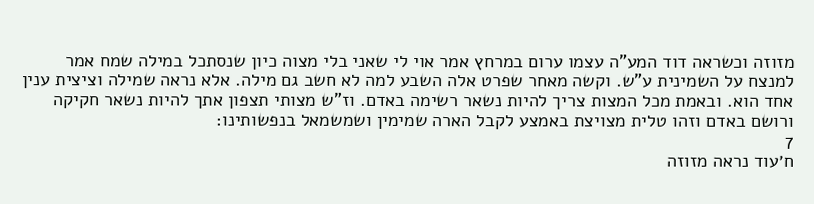מזוזה וכשראה דוד המע"ה עצמו ערום במרחץ אמר אוי לי שאני בלי מצוה כיון שנסתכל במילה שמח אמר למנצח על השמינית ע"ש. וקשה מאחר שפרט אלה השבע למה לא חשב גם מילה. אלא נראה שמילה וציצית ענין אחד הוא. ובאמת מכל המצות צריך להיות נשאר רשימה באדם. וז"ש מצותי תצפון אתך להיות נשאר חקיקה ורושם באדם וזהו טלית מצויצת באמצע לקבל הארה שמימין ושמשמאל בנפשותינו:
7
ח׳עוד נראה מזוזה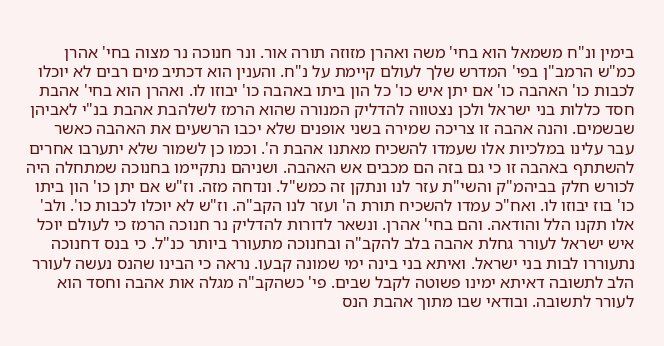בימין ונ"ח משמאל הוא בחי' משה ואהרן מזוזה תורה אור. ונר חנוכה נר מצוה בחי' אהרן כמ"ש הרמב"ן בפי' המדרש שלך לעולם קיימת על נ"ח. והענין הוא דכתיב מים רבים לא יוכלו לכבות כו' האהבה כו' אם יתן איש כו' כל הון ביתו באהבה כו' יבוזו לו. ואהרן הוא בחי' אהבת חסד כללות בני ישראל ולכן נצטווה להדליק המנורה שהוא הרמז לשלהבת אהבת בנ"י לאביהן שבשמים. והנה אהבה זו צריכה שמירה בשני אופנים שלא יכבו הרשעים את האהבה כאשר עבר עלינו במלכיות אלו שעמדו להשכיח מאתנו אהבת ה'. וכמו כן לשמור שלא יתערבו אחרים להשתתף באהבה זו כי גם בזה הם מכבים אש האהבה. ושניהם נתקיימו בחנוכה שמתחלה היה לכורש חלק בביהמ"ק והשי"ת עזר לנו ונתקן זה כמש"ל. ונדחה מזה. וז"ש אם יתן כו' הון ביתו כו' בוז יבוזו לו. ואח"כ עמדו להשכיח תורת ה' ועזר לנו הקב"ה. וז"ש לא יוכלו לכבות כו'. ולב' אלו תקנו הלל והודאה. והם בחי' אהרן. ונשאר לדורות להדליק נר חנוכה הרמז כי לעולם יוכל איש ישראל לעורר גחלת אהבה בלב להקב"ה ובחנוכה מתעורר ביותר כנ"ל. כי בנס דחנוכה נתעוררו לבות בני ישראל. ואיתא בני בינה ימי שמונה קבעו. נראה כי הבינו שהנס נעשה לעורר הלב לתשובה דאיתא ימינו פשוטה לקבל שבים. פי' כשהקב"ה מגלה אות אהבה וחסד הוא לעורר לתשובה. ובודאי שבו מתוך אהבת הנס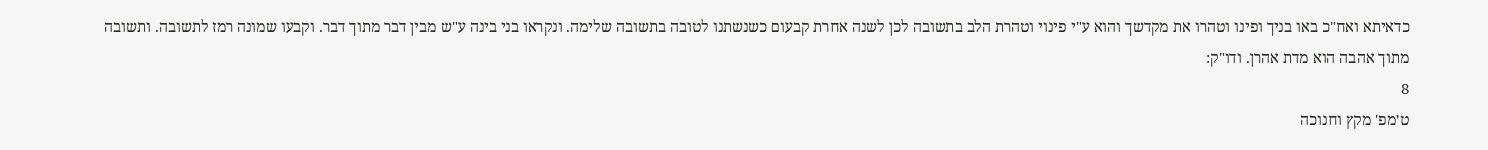כדאיתא ואח"כ באו בניך ופינו וטהרו את מקדשך והוא ע"י פינוי וטהרת הלב בתשובה לכן לשנה אחרת קבעום כשנשתנו לטובה בתשובה שלימה. ונקראו בני בינה ע"ש מבין דבר מתוך דבר. וקבעו שמונה רמז לתשובה. ותשובה מתוך אהבה הוא מדת אהרן. ודו"ק:
8
ט׳מפ' מקץ וחנוכה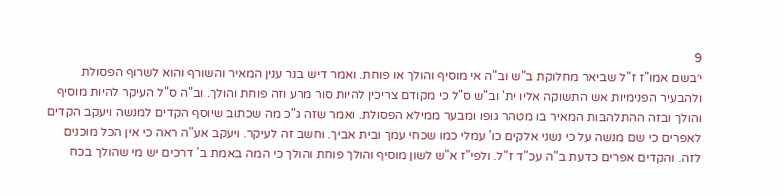9
י׳בשם אמו"ז ז"ל שביאר מחלוקת ב"ש וב"ה אי מוסיף והולך או פוחת. ואמר דיש בנר ענין המאיר והשורף והוא לשרוף הפסולת ולהבעיר הפנימיות אש התשוקה אליו ית' וב"ש ס"ל כי מקודם צריכין להיות סור מרע וזה פוחת והולך. וב"ה ס"ל העיקר להיות מוסיף והולך ובזה ההתלהבות המאיר בו מטהר גופו ומבער ממילא הפסולת. ואמר שזה ג"כ מה שכתוב שיוסף הקדים למנשה ויעקב הקדים לאפרים כי שם מנשה על כי נשני אלקים כו' עמלי כמו שכחי עמך ובית אביך. וחשב זה לעיקר. ויעקב אע"ה ראה כי אין הכל מוכנים לזה. והקדים אפרים כדעת ב"ה עכ"ד ז"ל. ולפי"ז א"ש לשון מוסיף והולך פוחת והולך כי המה באמת ב' דרכים יש מי שהולך בכח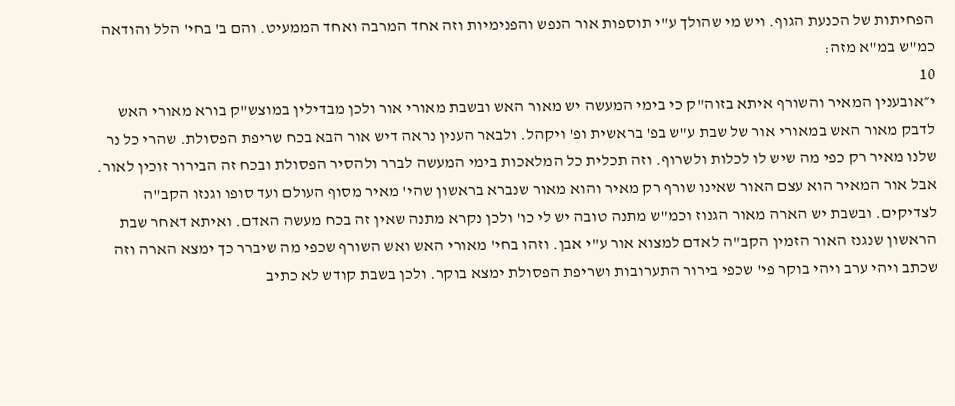הפחיתות של הכנעת הגוף. ויש מי שהולך ע"י תוספות אור הנפש והפנימיות וזה אחד המרבה ואחד הממעיט. והם ב' בחי' הלל והודאה כמ"ש במ"א מזה:
10
י״אובענין המאיר והשורף איתא בזוה"ק כי בימי המעשה יש מאור האש ובשבת מאורי אור ולכן מבדילין במוצש"ק בורא מאורי האש לדבק מאור האש במאורי אור של שבת ע"ש בפ' בראשית ופ' ויקהל. ולבאר הענין נראה דיש אור הבא בכח שריפת הפסולת. שהרי כל נר שלנו מאיר רק כפי מה שיש לו לכלות ולשרוף. וזה תכלית כל המלאכות בימי המעשה לברר ולהסיר הפסולת ובכח זה הבירור זוכין לאור. אבל אור המאיר הוא עצם האור שאינו שורף רק מאיר והוא מאור שנברא בראשון שהי' מאיר מסוף העולם ועד סופו וגנזו הקב"ה לצדיקים. ובשבת יש הארה מאור הגנוז וכמ"ש מתנה טובה יש לי כו' ולכן נקרא מתנה שאין זה בכח מעשה האדם. ואיתא דאחר שבת הראשון שנגנז האור הזמין הקב"ה לאדם למצוא אור ע"י אבן. וזהו בחי' מאורי האש ואש השורף שכפי מה שיברר כך ימצא הארה וזה שכתב ויהי ערב ויהי בוקר פי' שכפי בירור התערובות ושריפת הפסולת ימצא בוקר. ולכן בשבת קודש לא כתיב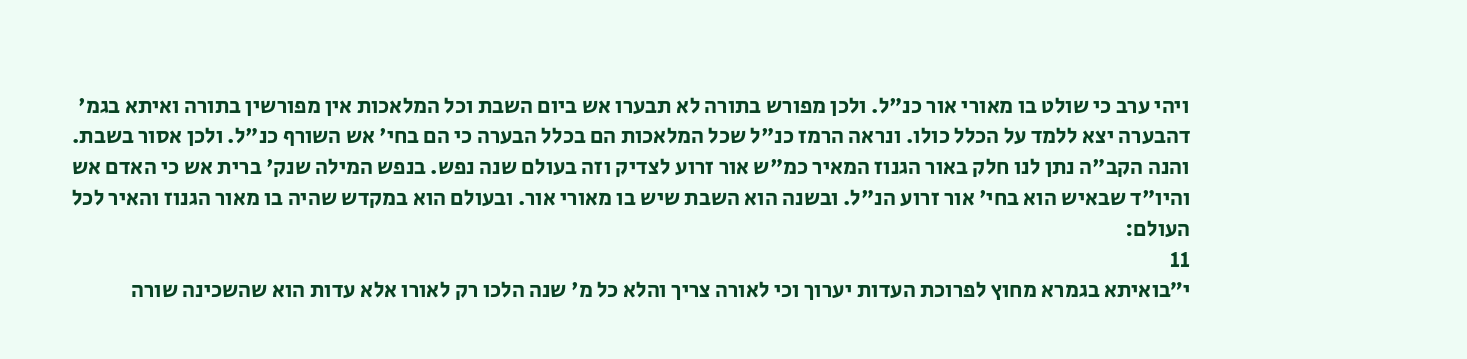ויהי ערב כי שולט בו מאורי אור כנ"ל. ולכן מפורש בתורה לא תבערו אש ביום השבת וכל המלאכות אין מפורשין בתורה ואיתא בגמ' דהבערה יצא ללמד על הכלל כולו. ונראה הרמז כנ"ל שכל המלאכות הם בכלל הבערה כי הם בחי' אש השורף כנ"ל. ולכן אסור בשבת. והנה הקב"ה נתן לנו חלק באור הגנוז המאיר כמ"ש אור זרוע לצדיק וזה בעולם שנה נפש. בנפש המילה שנק' ברית אש כי האדם אש והיו"ד שבאיש הוא בחי' אור זרוע הנ"ל. ובשנה הוא השבת שיש בו מאורי אור. ובעולם הוא במקדש שהיה בו מאור הגנוז והאיר לכל העולם:
11
י״בואיתא בגמרא מחוץ לפרוכת העדות יערוך וכי לאורה צריך והלא כל מ' שנה הלכו רק לאורו אלא עדות הוא שהשכינה שורה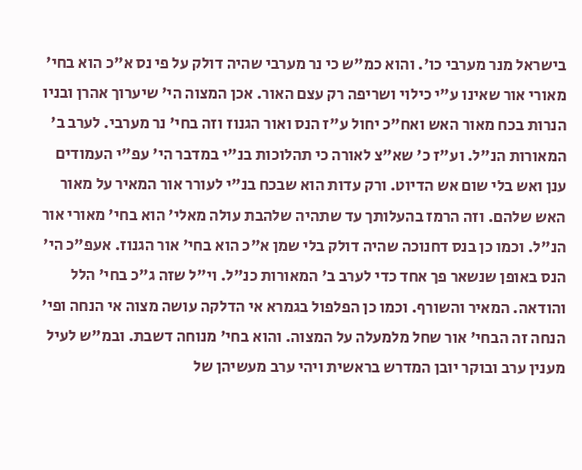בישראל מנר מערבי כו'. והוא כמ"ש כי נר מערבי שהיה דולק על פי נס א"כ הוא בחי' מאורי אור שאינו ע"י כילוי ושריפה רק עצם האור. אכן המצוה הי' שיערוך אהרן ובניו הנרות בכח מאור האש ואח"כ יחול ע"ז הנס ואור הגנוז וזה בחי' נר מערבי. לערב ב' המאורות הנ"ל. וע"ז כ' שא"צ לאורה כי תהלוכות בנ"י במדבר הי' עפ"י העמודים ענן ואש בלי שום אש הדיוט. ורק עדות הוא שבכח בנ"י לעורר אור המאיר על מאור האש שלהם. וזה הרמז בהעלותך עד שתהיה שלהבת עולה מאלי' הוא בחי' מאורי אור הנ"ל. וכמו כן בנס דחנוכה שהיה דולק בלי שמן א"כ הוא בחי' אור הגנוז. אעפ"כ הי' הנס באופן שנשאר פך אחד כדי לערב ב' המאורות כנ"ל. וי"ל שזה ג"כ בחי' הלל והודאה. המאיר והשורף. וכמו כן הפלפול בגמרא אי הדלקה עושה מצוה אי הנחה ופי' הנחה זה הבחי' אור שחל מלמעלה על המצוה. והוא בחי' מנוחה דשבת. ובמ"ש לעיל מענין ערב ובוקר יובן המדרש בראשית ויהי ערב מעשיהן של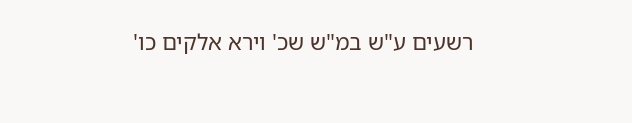רשעים ע"ש במ"ש שכ' וירא אלקים כו'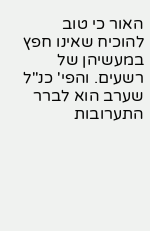האור כי טוב להוכיח שאינו חפץ במעשיהן של רשעים. והפי' כנ"ל שערב הוא לברר התערובות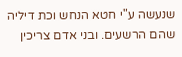שנעשה ע"י חטא הנחש וכת דיליה שהם הרשעים. ובני אדם צריכין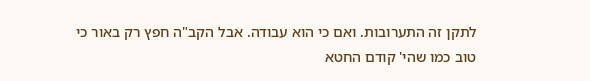לתקן זה התערובות. ואם כי הוא עבודה. אבל הקב"ה חפץ רק באור כי טוב כמו שהי' קודם החטא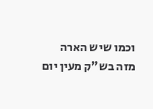וכמו שיש הארה מזה בש"ק מעין יום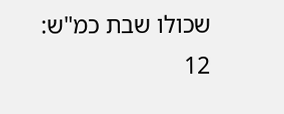שכולו שבת כמ"ש:
12